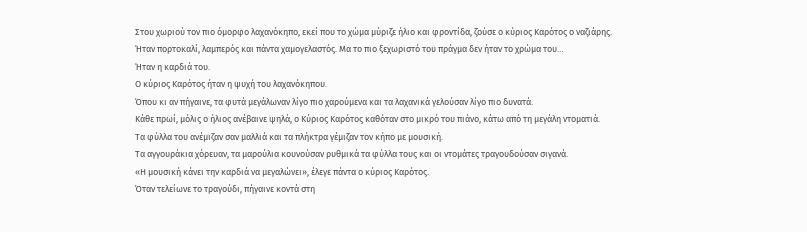Στου χωριού τον πιο όμορφο λαχανόκηπο, εκεί που το χώμα μύριζε ήλιο και φροντίδα, ζούσε ο κύριος Καρότος ο ναζιάρης.
Ήταν πορτοκαλί, λαμπερός και πάντα χαμογελαστός. Μα το πιο ξεχωριστό του πράγμα δεν ήταν το χρώμα του…
Ήταν η καρδιά του.
Ο κύριος Καρότος ήταν η ψυχή του λαχανόκηπου.
Όπου κι αν πήγαινε, τα φυτά μεγάλωναν λίγο πιο χαρούμενα και τα λαχανικά γελούσαν λίγο πιο δυνατά.
Κάθε πρωί, μόλις ο ήλιος ανέβαινε ψηλά, ο Κύριος Καρότος καθόταν στο μικρό του πιάνο, κάτω από τη μεγάλη ντοματιά.
Τα φύλλα του ανέμιζαν σαν μαλλιά και τα πλήκτρα γέμιζαν τον κήπο με μουσική.
Τα αγγουράκια χόρευαν, τα μαρούλια κουνούσαν ρυθμικά τα φύλλα τους και οι ντομάτες τραγουδούσαν σιγανά.
«Η μουσική κάνει την καρδιά να μεγαλώνει», έλεγε πάντα ο κύριος Καρότος.
Όταν τελείωνε το τραγούδι, πήγαινε κοντά στη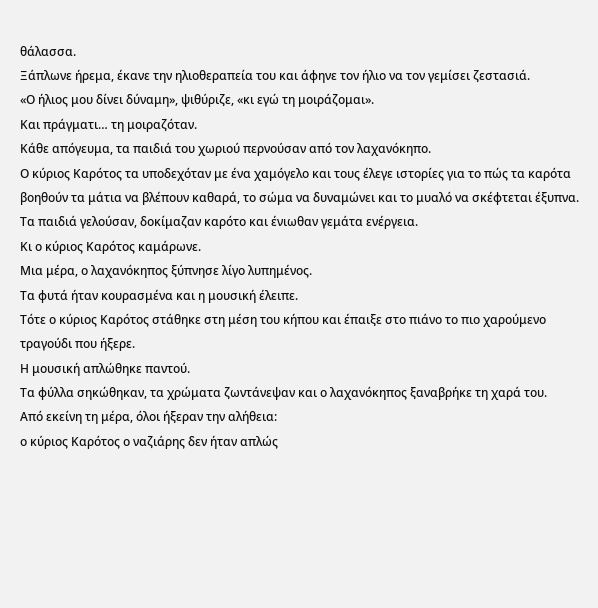θάλασσα.
Ξάπλωνε ήρεμα, έκανε την ηλιοθεραπεία του και άφηνε τον ήλιο να τον γεμίσει ζεστασιά.
«Ο ήλιος μου δίνει δύναμη», ψιθύριζε, «κι εγώ τη μοιράζομαι».
Και πράγματι… τη μοιραζόταν.
Κάθε απόγευμα, τα παιδιά του χωριού περνούσαν από τον λαχανόκηπο.
Ο κύριος Καρότος τα υποδεχόταν με ένα χαμόγελο και τους έλεγε ιστορίες για το πώς τα καρότα βοηθούν τα μάτια να βλέπουν καθαρά, το σώμα να δυναμώνει και το μυαλό να σκέφτεται έξυπνα.
Τα παιδιά γελούσαν, δοκίμαζαν καρότο και ένιωθαν γεμάτα ενέργεια.
Κι ο κύριος Καρότος καμάρωνε.
Μια μέρα, ο λαχανόκηπος ξύπνησε λίγο λυπημένος.
Τα φυτά ήταν κουρασμένα και η μουσική έλειπε.
Τότε ο κύριος Καρότος στάθηκε στη μέση του κήπου και έπαιξε στο πιάνο το πιο χαρούμενο τραγούδι που ήξερε.
Η μουσική απλώθηκε παντού.
Τα φύλλα σηκώθηκαν, τα χρώματα ζωντάνεψαν και ο λαχανόκηπος ξαναβρήκε τη χαρά του.
Από εκείνη τη μέρα, όλοι ήξεραν την αλήθεια:
ο κύριος Καρότος ο ναζιάρης δεν ήταν απλώς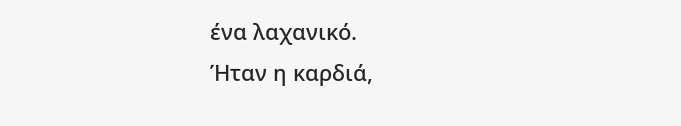ένα λαχανικό.
Ήταν η καρδιά,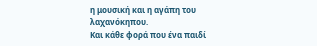η μουσική και η αγάπη του λαχανόκηπου.
Και κάθε φορά που ένα παιδί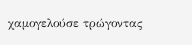χαμογελούσε τρώγοντας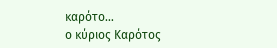καρότο…
ο κύριος Καρότος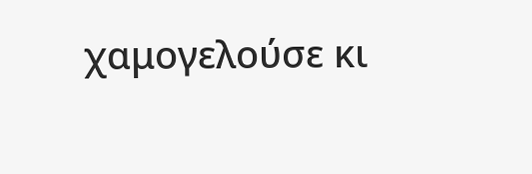χαμογελούσε κι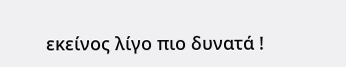εκείνος λίγο πιο δυνατά !